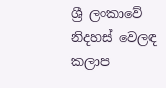ශ්‍රී ලංකාවේ නිදහස් වෙලඳ කලාප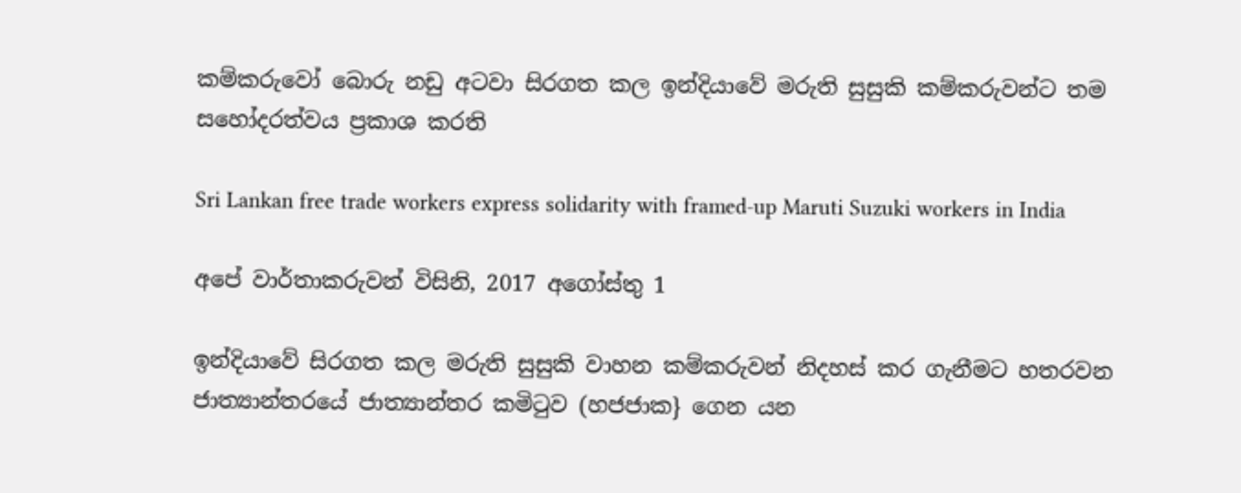කම්කරුවෝ බොරු නඩු අටවා සිරගත කල ඉන්දියාවේ මරුති සුසුකි කම්කරුවන්ට තම සහෝදරත්වය ප්‍රකාශ කරති

Sri Lankan free trade workers express solidarity with framed-up Maruti Suzuki workers in India

අපේ වාර්තාකරුවන් විසිනි, 2017 අගෝස්තු 1

ඉන්දියාවේ සිරගත කල මරුති සුසුකි වාහන කම්කරුවන් නිදහස් කර ගැනීමට හතරවන ජාත්‍යාන්තරයේ ජාත්‍යාන්තර කමිටුව (හජජාක} ගෙන යන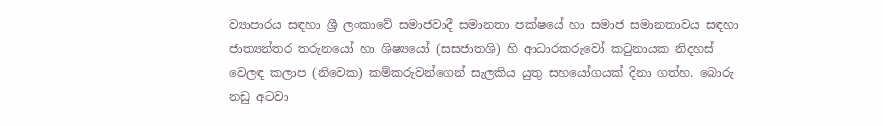ව්‍යාපාරය සඳහා ශ්‍රී ලංකාවේ සමාජවාදී සමානතා පක්ෂයේ හා සමාජ සමානතාවය සඳහා ජාත්‍යන්තර තරුනයෝ හා ශිෂ්‍යයෝ (සසජාතශි) හි ආධාරකරුවෝ කටුනායක නිදහස් වෙලඳ කලාප (නිවෙක) කම්කරුවන්ගෙන් සැලකිය යුතු සහයෝගයක් දිනා ගත්හ. බොරු නඩු අටවා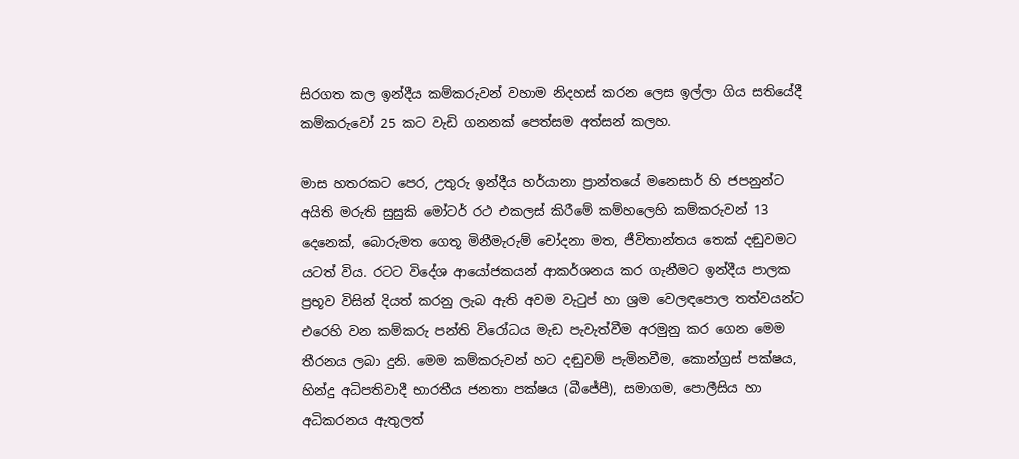සිරගත කල ඉන්දීය කම්කරුවන් වහාම නිදහස් කරන ලෙස ඉල්ලා ගිය සතියේදී කම්කරුවෝ 25 කට වැඩි ගනනක් පෙත්සම අත්සන් කලහ.

මාස හතරකට පෙර, උතුරු ඉන්දීය හර්යානා ප්‍රාන්තයේ මනෙසාර් හි ජපනුන්ට අයිති මරුති සුසුකි මෝටර් රථ එකලස් කිරීමේ කම්හලෙහි කම්කරුවන් 13 දෙනෙක්, බොරුමත ගෙතූ මිනීමැරුම් චෝදනා මත, ජීවිතාන්තය තෙක් දඬුවමට යටත් විය. රටට විදේශ ආයෝජකයන් ආකර්ශනය කර ගැනීමට ඉන්දීය පාලක ප්‍රභූව විසින් දියත් කරනු ලැබ ඇති අවම වැටුප් හා ශ්‍රම වෙලඳපොල තත්වයන්ට එරෙහි වන කම්කරු පන්ති විරෝධය මැඩ පැවැත්වීම අරමුනු කර ගෙන මෙම තීරනය ලබා දුනි. මෙම කම්කරුවන් හට දඬුවම් පැමිනවීම, කොන්ග්‍රස් පක්ෂය, හින්දු අධිපතිවාදී භාරතීය ජනතා පක්ෂය (බීජේපී), සමාගම, පොලීසිය හා අධිකරනය ඇතුලත්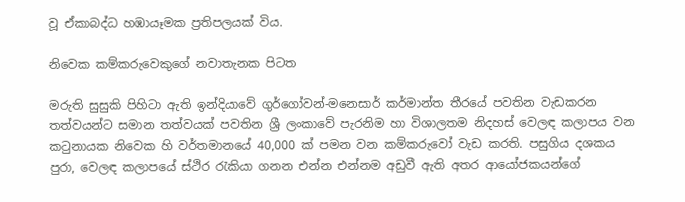වූ ඒකාබද්ධ හඹායෑමක ප්‍රතිපලයක් විය.

නිවෙක කම්කරුවෙකුගේ නවාතැනක පිටත

මරුති සුසුකි පිහිටා ඇති ඉන්දියාවේ ගුර්ගෝවන්-මනෙසාර් කර්මාන්ත තීරයේ පවතින වැඩකරන තත්වයන්ට සමාන තත්වයක් පවතින ශ්‍රී ලංකාවේ පැරනිම හා විශාලතම නිදහස් වෙලඳ කලාපය වන කටුනායක නිවෙක හි වර්තමානයේ 40,000 ක් පමන වන කම්කරුවෝ වැඩ කරති. පසුගිය දශකය පුරා, වෙලඳ කලාපයේ ස්ථිර රැකියා ගනන එන්න එන්නම අඩුවී ඇති අතර ආයෝජකයන්ගේ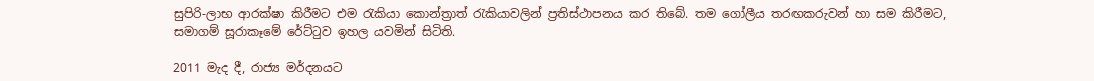සුපිරි-ලාභ ආරක්ෂා කිරීමට එම රැකියා කොන්ත්‍රාත් රැකියාවලින් ප්‍රතිස්ථාපනය කර තිබේ. තම ගෝලීය තරඟකරුවන් හා සම කිරීමට, සමාගම් සූරාකෑමේ රේට්ටුව ඉහල යවමින් සිටිති.

2011 මැද දී, රාජ්‍ය මර්දනයට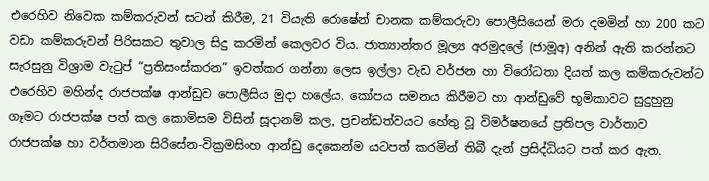එරෙහිව නිවෙක කම්කරුවන් සටන් කිරීම, 21 වියැති රොෂේන් චානක කම්කරුවා පොලීසියෙන් මරා දමමින් හා 200 කට වඩා කම්කරුවන් පිරිසකට තුවාල සිදු කරමින් කෙලවර විය. ජාත්‍යාන්තර මූල්‍ය අරමුදලේ (ජාමූඅ) අනින් ඇති කරන්නට සැරසුනු විශ්‍රාම වැටුප් “ප්‍රතිසංස්කරන” ඉවත්කර ගන්නා ලෙස ඉල්ලා වැඩ වර්ජන හා විරෝධතා දියත් කල කම්කරුවන්ට එරෙහිව මහින්ද රාජපක්ෂ ආන්ඩුව පොලීසිය මුදා හලේය. කෝපය සමනය කිරීමට හා ආන්ඩුවේ භූමිකාවට සුදුහුනු ගෑමට රාජපක්ෂ පත් කල කොමිසම විසින් සූදානම් කල, ප්‍රචන්ඩත්වයට හේතු වූ විමර්ෂනයේ ප්‍රතිපල වාර්තාව රාජපක්ෂ හා වර්තමාන සිරිසේන-වික්‍රමසිංහ ආන්ඩු දෙකෙන්ම යටපත් කරමින් තිබී දැන් ප්‍රසිද්ධියට පත් කර ඇත.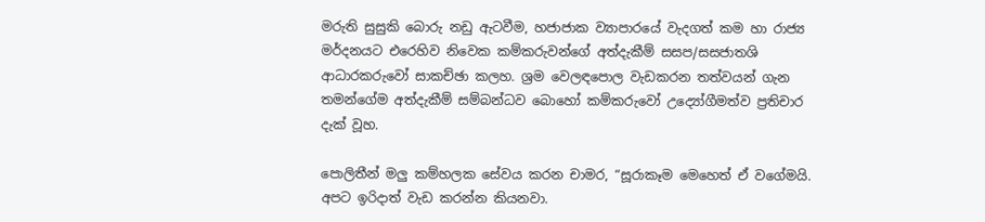මරුති සුසුකි බොරු නඩු ඇටවීම, හජාජාක ව්‍යාපාරයේ වැදගත් කම හා රාජ්‍ය මර්දනයට එරෙහිව නිවෙක කම්කරුවන්ගේ අත්දැකීම් සසප/සසජාතශි ආධාරකරුවෝ සාකච්ඡා කලහ. ශ්‍රම වෙලඳපොල වැඩකරන තත්වයන් ගැන තමන්ගේම අත්දැකීම් සම්බන්ධව බොහෝ කම්කරුවෝ උද්‍යෝගීමත්ව ප්‍රතිචාර දැක් වූහ.

පොලිතීන් මලු කම්හලක සේවය කරන චාමර, “සූරාකෑම මෙහෙත් ඒ වගේමයි. අපට ඉරිදාත් වැඩ කරන්න කියනවා.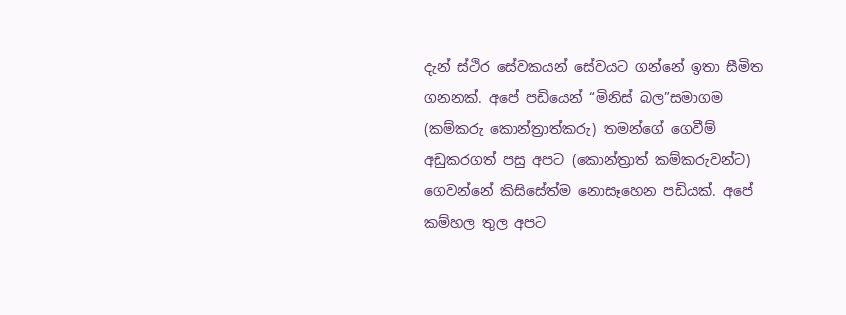දැන් ස්ථිර සේවකයන් සේවයට ගන්නේ ඉතා සීමිත ගනනක්. අපේ පඩියෙන් “මිනිස් බල”සමාගම (කම්කරු කොන්ත්‍රාත්කරු) තමන්ගේ ගෙවීම් අඩුකරගත් පසු අපට (කොන්ත්‍රාත් කම්කරුවන්ට) ගෙවන්නේ කිසිසේත්ම නොසෑහෙන පඩියක්. අපේ කම්හල තුල අපට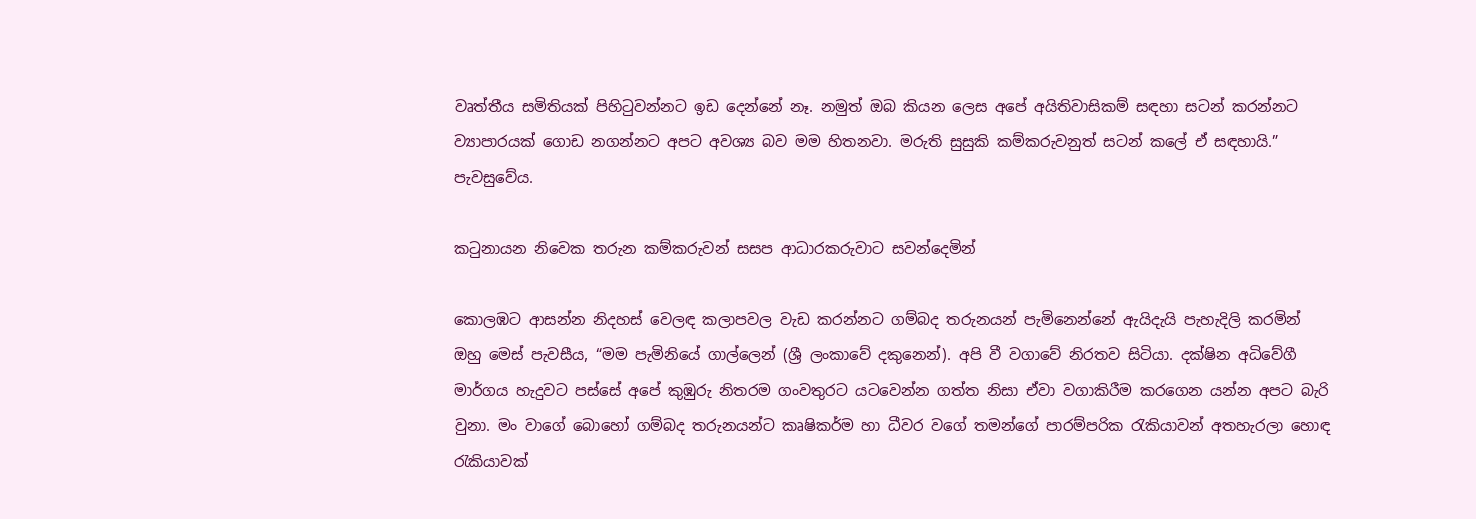වෘත්තීය සමිතියක් පිහිටුවන්නට ඉඩ දෙන්නේ නෑ. නමුත් ඔබ කියන ලෙස අපේ අයිතිවාසිකම් සඳහා සටන් කරන්නට ව්‍යාපාරයක් ගොඩ නගන්නට අපට අවශ්‍ය බව මම හිතනවා. මරුති සුසුකි කම්කරුවනුත් සටන් කලේ ඒ සඳහායි.” පැවසුවේය.

කටුනායන නිවෙක තරුන කම්කරුවන් සසප ආධාරකරුවාට සවන්දෙමින්

කොලඹට ආසන්න නිදහස් වෙලඳ කලාපවල වැඩ කරන්නට ගම්බද තරුනයන් පැමිනෙන්නේ ඇයිදැයි පැහැදිලි කරමින් ඔහු මෙස් පැවසීය, “මම පැමිනියේ ගාල්ලෙන් (ශ්‍රී ලංකාවේ දකුනෙන්). අපි වී වගාවේ නිරතව සිටියා. දක්ෂින අධිවේගී මාර්ගය හැදුවට පස්සේ අපේ කුඹුරු නිතරම ගංවතුරට යටවෙන්න ගත්ත නිසා ඒවා වගාකිරීම කරගෙන යන්න අපට බැරි වුනා. මං වාගේ බොහෝ ගම්බද තරුනයන්ට කෘෂිකර්ම හා ධීවර වගේ තමන්ගේ පාරම්පරික රැකියාවන් අතහැරලා හොඳ රැකියාවක්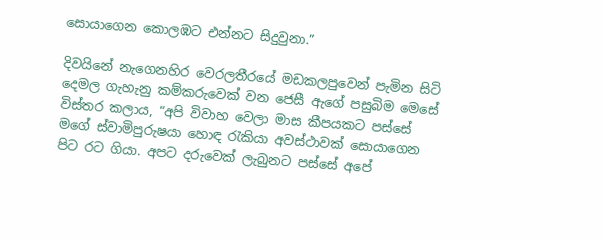සොයාගෙන කොලඹට එන්නට සිදුවුනා.”

දිවයිනේ නැගෙනහිර වෙරලතීරයේ මඩකලපුවෙන් පැමින සිටි දෙමල ගැහැනු කම්කරුවෙක් වන ජෙසී ඇගේ පසුබිම මෙසේ විස්තර කලාය, “අපි විවාහ වෙලා මාස කීපයකට පස්සේ මගේ ස්වාමිපුරුෂයා හොඳ රැකියා අවස්ථාවක් සොයාගෙන පිට රට ගියා. අපට දරුවෙක් ලැබුනට පස්සේ අපේ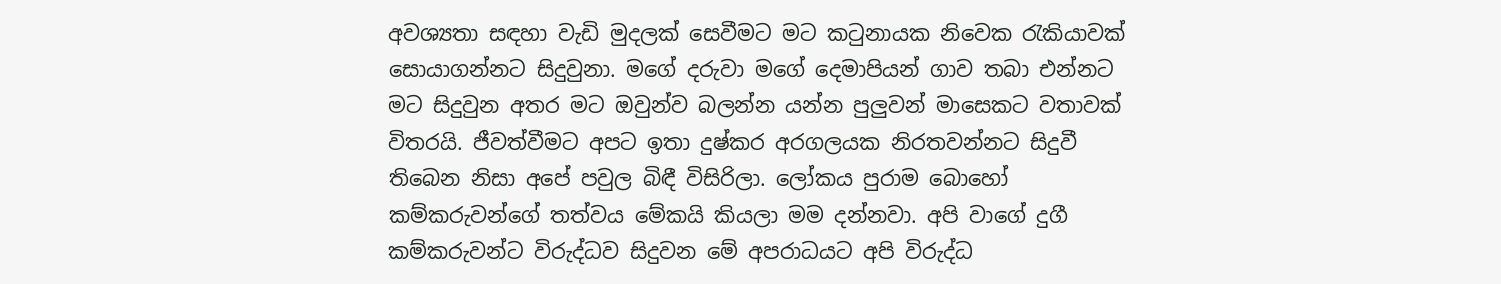අවශ්‍යතා සඳහා වැඩි මුදලක් සෙවීමට මට කටුනායක නිවෙක රැකියාවක් සොයාගන්නට සිදුවුනා. මගේ දරුවා මගේ දෙමාපියන් ගාව තබා එන්නට මට සිදුවුන අතර මට ඔවුන්ව බලන්න යන්න පුලුවන් මාසෙකට වතාවක් විතරයි. ජීවත්වීමට අපට ඉතා දුෂ්කර අරගලයක නිරතවන්නට සිදුවී තිබෙන නිසා අපේ පවුල බිඳී විසිරිලා. ලෝකය පුරාම බොහෝ කම්කරුවන්ගේ තත්වය මේකයි කියලා මම දන්නවා. අපි වාගේ දුගී කම්කරුවන්ට විරුද්ධව සිදුවන මේ අපරාධයට අපි විරුද්ධ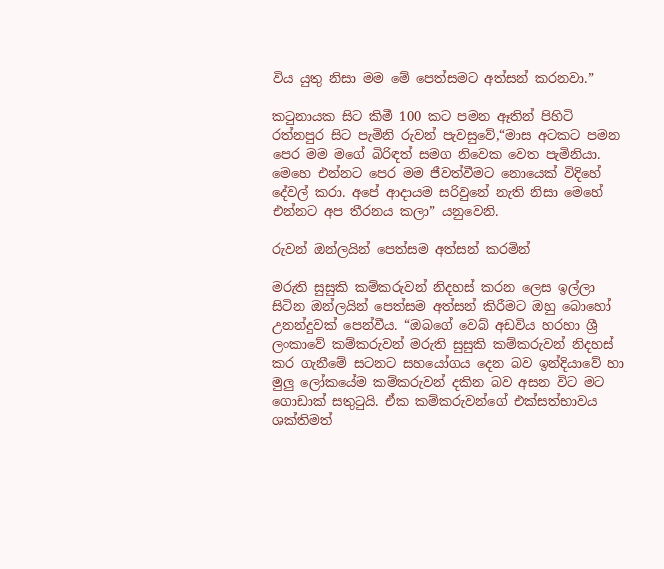විය යුතු නිසා මම මේ පෙත්සමට අත්සන් කරනවා.”

කටුනායක සිට කිමී 100 කට පමන ඈතින් පිහිටි රත්නපුර සිට පැමිනි රුවන් පැවසුවේ,“මාස අටකට පමන පෙර මම මගේ බිරිඳත් සමග නිවෙක වෙත පැමිනියා. මෙහෙ එන්නට පෙර මම ජීවත්වීමට නොයෙක් විදිහේ දේවල් කරා. අපේ ආදායම සරිවුනේ නැති නිසා මෙහේ එන්නට අප තීරනය කලා” යනුවෙනි.

රුවන් ඔන්ලයින් පෙත්සම අත්සන් කරමින්

මරුති සුසුකි කම්කරුවන් නිදහස් කරන ලෙස ඉල්ලා සිටින ඔන්ලයින් පෙත්සම අත්සන් කිරීමට ඔහු බොහෝ උනන්දුවක් පෙන්වීය. “ඔබගේ වෙබ් අඩවිය හරහා ශ්‍රී ලංකාවේ කම්කරුවන් මරුති සුසුකි කම්කරුවන් නිදහස් කර ගැනීමේ සටනට සහයෝගය දෙන බව ඉන්දියාවේ හා මුලු ලෝකයේම කම්කරුවන් දකින බව අසන විට මට ගොඩාක් සතුටුයි. ඒක කම්කරුවන්ගේ එක්සත්භාවය ශක්තිමත්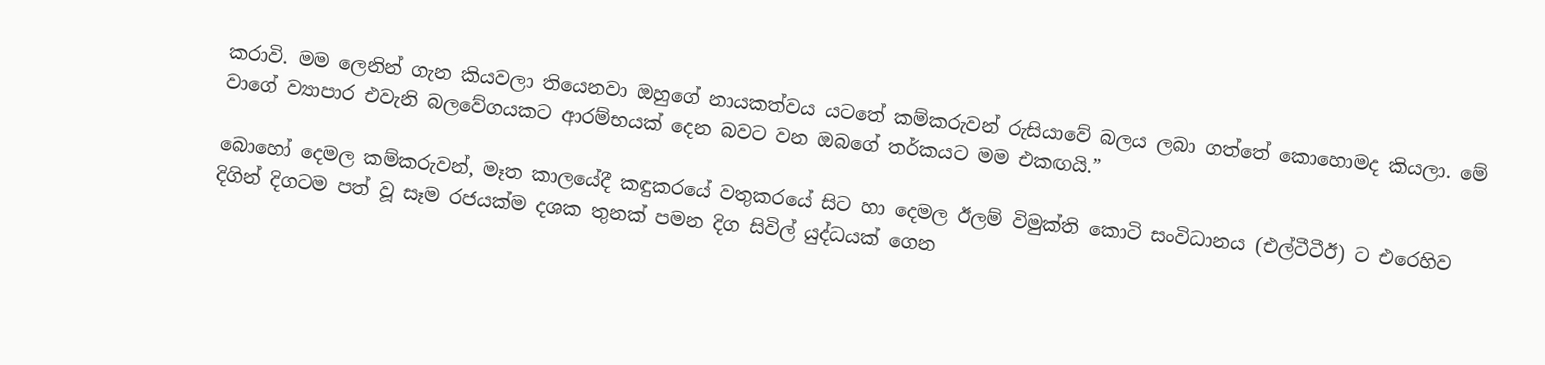කරාවි. මම ලෙනින් ගැන කියවලා තියෙනවා ඔහුගේ නායකත්වය යටතේ කම්කරුවන් රුසියාවේ බලය ලබා ගත්තේ කොහොමද කියලා. මේ වාගේ ව්‍යාපාර එවැනි බලවේගයකට ආරම්භයක් දෙන බවට වන ඔබගේ තර්කයට මම එකඟයි.”

බොහෝ දෙමල කම්කරුවන්, මෑත කාලයේදී කඳුකරයේ වතුකරයේ සිට හා දෙමල ඊලම් විමුක්ති කොටි සංවිධානය (එල්ටීටීඊ) ට එරෙහිව දිගින් දිගටම පත් වූ සෑම රජයක්ම දශක තුනක් පමන දිග සිවිල් යුද්ධයක් ගෙන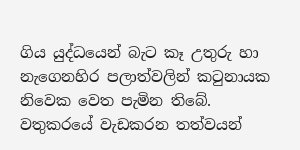ගිය යුද්ධයෙන් බැට කෑ උතුරු හා නැගෙනහිර පලාත්වලින් කටුනායක නිවෙක වෙත පැමින තිබේ. වතුකරයේ වැඩකරන තත්වයන්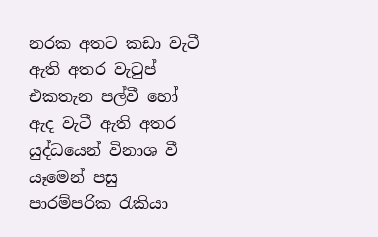නරක අතට කඩා වැටී ඇති අතර වැටුප් එකතැන පල්වී හෝ ඇද වැටී ඇති අතර යුද්ධයෙන් විනාශ වී යෑමෙන් පසු පාරම්පරික රැකියා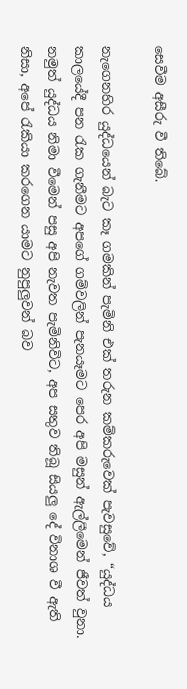සෙවීම අසීරු වී තිබේ.

නැගෙනහිර යුද්ධයෙන් බැට කෑ ගමකින් පැමිනි එක් තරුන කම්කරුවෙක් පැවසුවේ, “යුද්ධය කාලයේදී පන රැක ගැනීමට අපගේ ගම්වලින් පැනයෑමට පෙර අපි මසුන් ඇල්ලීමෙන් ජීවත් වුනා. නමුත් යුද්ධය නිමා වීමෙන් පසු අපි නැවත පැමිනිවිට, අප සතුව තිබූ සියලු දේ විනාශ වී ඇති නිසා, අපේ රැකියා කරගෙන යාමට නුපුලුවන් බව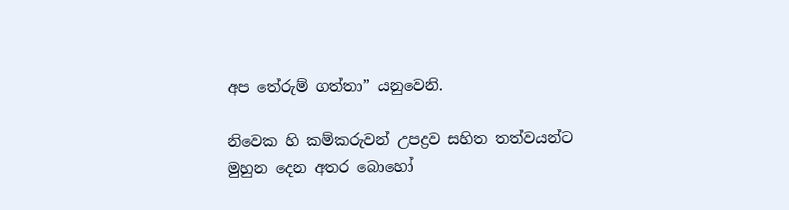අප තේරුම් ගත්තා” යනුවෙනි.

නිවෙක හි කම්කරුවන් උපද්‍රව සහිත තත්වයන්ට මුහුන දෙන අතර බොහෝ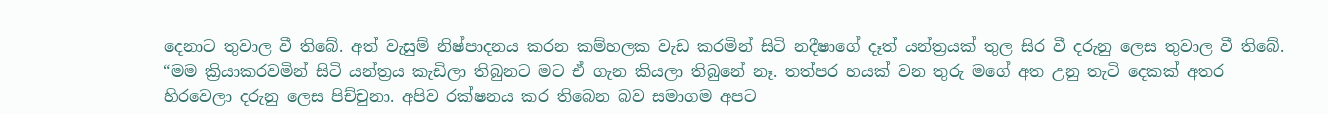දෙනාට තුවාල වී තිබේ. අත් වැසුම් නිෂ්පාදනය කරන කම්හලක වැඩ කරමින් සිටි නදීෂාගේ දෑත් යන්ත්‍රයක් තුල සිර වී දරුනු ලෙස තුවාල වී තිබේ. “මම ක්‍රියාකරවමින් සිටි යන්ත්‍රය කැඩිලා තිබුනට මට ඒ ගැන කියලා තිබුනේ නෑ. තත්පර හයක් වන තුරු මගේ අත උනු තැටි දෙකක් අතර හිරවෙලා දරුනු ලෙස පිච්චුනා. අපිව රක්ෂනය කර තිබෙන බව සමාගම අපට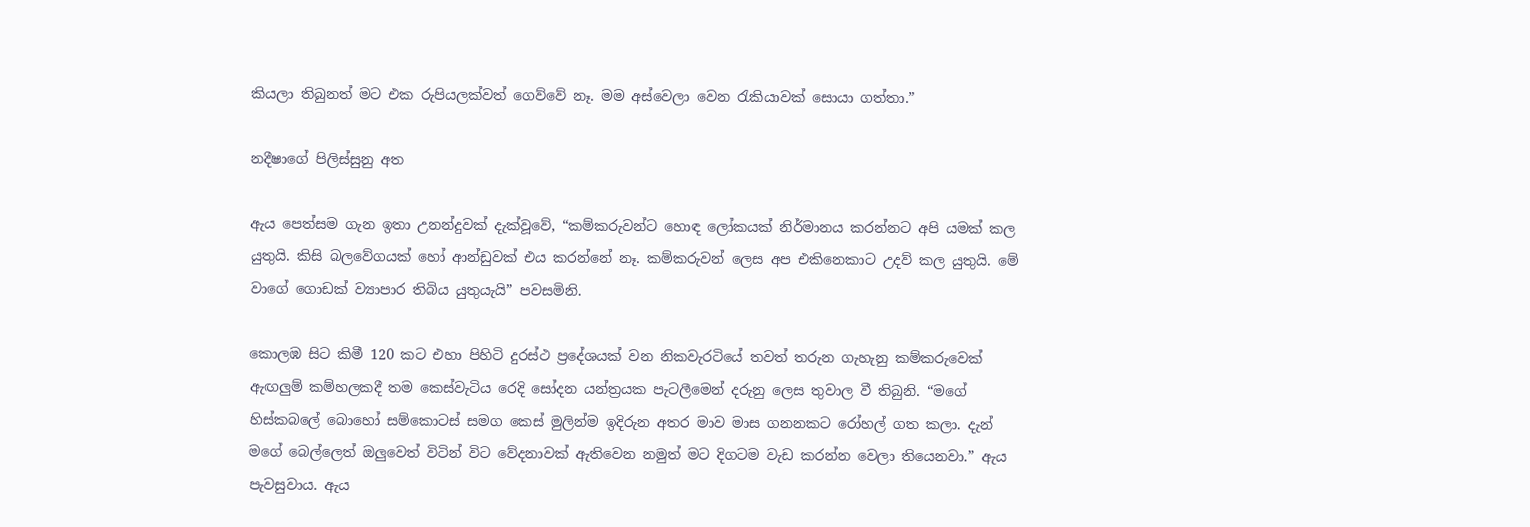කියලා තිබුනත් මට එක රුපියලක්වත් ගෙව්වේ නෑ. මම අස්වෙලා වෙන රැකියාවක් සොයා ගත්තා.”

නදීෂාගේ පිලිස්සුනු අත

ඇය පෙත්සම ගැන ඉතා උනන්දුවක් දැක්වූවේ, “කම්කරුවන්ට හොඳ ලෝකයක් නිර්මානය කරන්නට අපි යමක් කල යුතුයි. කිසි බලවේගයක් හෝ ආන්ඩුවක් එය කරන්නේ නෑ. කම්කරුවන් ලෙස අප එකිනෙකාට උදව් කල යුතුයි. මේ වාගේ ගොඩක් ව්‍යාපාර තිබිය යුතුයැයි” පවසමිනි.

කොලඹ සිට කිමී 120 කට එහා පිහිටි දුරස්ථ ප්‍රදේශයක් වන නිකවැරටියේ තවත් තරුන ගැහැනු කම්කරුවෙක් ඇඟලුම් කම්හලකදී තම කෙස්වැටිය රෙදි සෝදන යන්ත්‍රයක පැටලීමෙන් දරුනු ලෙස තුවාල වී තිබුනි. “මගේ හිස්කබලේ බොහෝ සම්කොටස් සමග කෙස් මුලින්ම ඉදිරුන අතර මාව මාස ගනනකට රෝහල් ගත කලා. දැන් මගේ බෙල්ලෙත් ඔලුවෙත් විටින් විට වේදනාවක් ඇතිවෙන නමුත් මට දිගටම වැඩ කරන්න වෙලා තියෙනවා.” ඇය පැවසුවාය. ඇය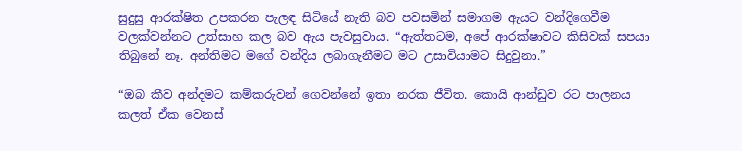සුදුසු ආරක්ෂිත උපකරන පැලඳ සිටියේ නැති බව පවසමින් සමාගම ඇයට වන්දිගෙවීම වලක්වන්නට උත්සාහ කල බව ඇය පැවසුවාය. “ඇත්තටම, අපේ ආරක්ෂාවට කිසිවක් සපයා තිබුනේ නෑ. අන්තිමට මගේ වන්දිය ලබාගැනීමට මට උසාවියාමට සිදුවුනා.”

“ඔබ කීව අන්දමට කම්කරුවන් ගෙවන්නේ ඉතා නරක ජීවිත. කොයි ආන්ඩුව රට පාලනය කලත් ඒක වෙනස්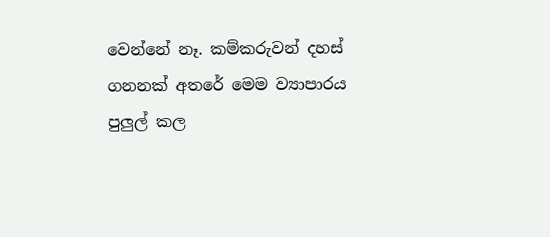වෙන්නේ නෑ. කම්කරුවන් දහස් ගනනක් අතරේ මෙම ව්‍යාපාරය පුලුල් කල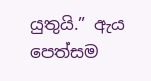යුතුයි.” ඇය පෙත්සම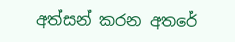අත්සන් කරන අතරේ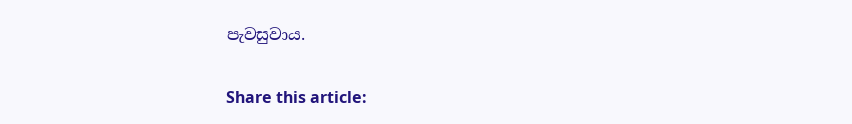පැවසුවාය.

Share this article: